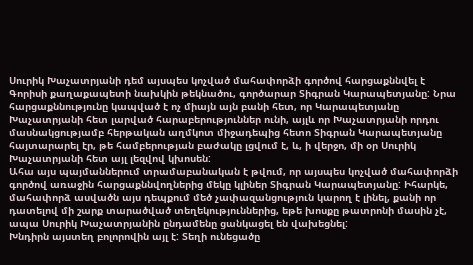Սուրիկ Խաչատրյանի դեմ այսպես կոչված մահափորձի գործով հարցաքննվել է Գորիսի քաղաքապետի նախկին թեկնածու, գործարար Տիգրան Կարապետյանը: Նրա հարցաքննությունը կապված է ոչ միայն այն բանի հետ, որ Կարապետյանը Խաչատրյանի հետ լարված հարաբերություններ ունի, այլև որ Խաչատրյանի որդու մասնակցությամբ հերթական աղմկոտ միջադեպից հետո Տիգրան Կարապետյանը հայտարարել էր, թե համբերության բաժակը լցվում է, և, ի վերջո, մի օր Սուրիկ Խաչատրյանի հետ այլ լեզվով կխոսեն:
Ահա այս պայմաններում տրամաբանական է թվում, որ այսպես կոչված մահափորձի գործով առաջին հարցաքննվողներից մեկը կլիներ Տիգրան Կարապետյանը: Իհարկե, մահափորձ ասվածն այս դեպքում մեծ չափազանցություն կարող է լինել, քանի որ դատելով մի շարք տարածված տեղեկություններից, եթե խոսքը թատրոնի մասին չէ, ապա Սուրիկ Խաչատրյանին ընդամենը ցանկացել են վախեցնել:
Խնդիրն այստեղ բոլորովին այլ է: Տեղի ունեցածը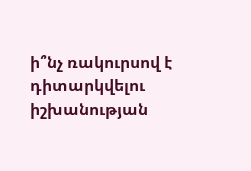ի՞նչ ռակուրսով է դիտարկվելու իշխանության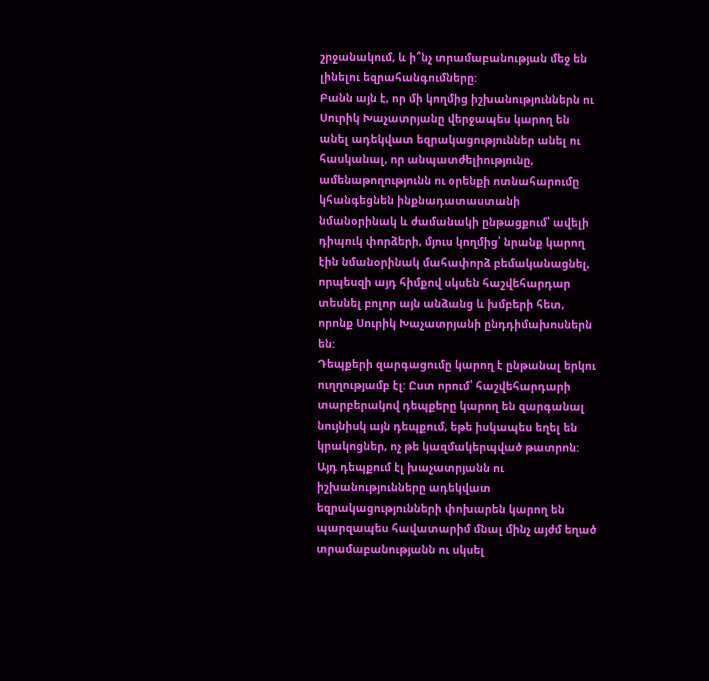շրջանակում, և ի՞նչ տրամաբանության մեջ են լինելու եզրահանգումները:
Բանն այն է, որ մի կողմից իշխանություններն ու Սուրիկ Խաչատրյանը վերջապես կարող են անել ադեկվատ եզրակացություններ անել ու հասկանալ, որ անպատժելիությունը, ամենաթողությունն ու օրենքի ոտնահարումը կհանգեցնեն ինքնադատաստանի նմանօրինակ և ժամանակի ընթացքում՝ ավելի դիպուկ փորձերի, մյուս կողմից՝ նրանք կարող էին նմանօրինակ մահափորձ բեմականացնել, որպեսզի այդ հիմքով սկսեն հաշվեհարդար տեսնել բոլոր այն անձանց և խմբերի հետ, որոնք Սուրիկ Խաչատրյանի ընդդիմախոսներն են:
Դեպքերի զարգացումը կարող է ընթանալ երկու ուղղությամբ էլ: Ըստ որում՝ հաշվեհարդարի տարբերակով դեպքերը կարող են զարգանալ նույնիսկ այն դեպքում, եթե իսկապես եղել են կրակոցներ, ոչ թե կազմակերպված թատրոն: Այդ դեպքում էլ խաչատրյանն ու իշխանությունները ադեկվատ եզրակացությունների փոխարեն կարող են պարզապես հավատարիմ մնալ մինչ այժմ եղած տրամաբանությանն ու սկսել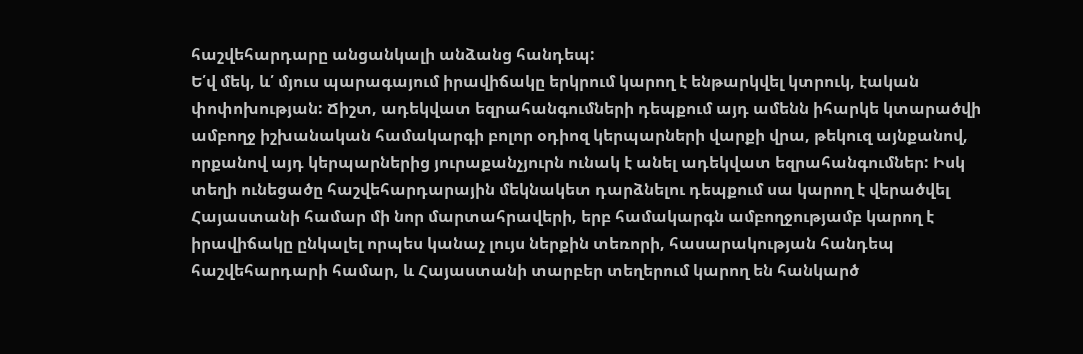հաշվեհարդարը անցանկալի անձանց հանդեպ:
Ե՛վ մեկ, և՛ մյուս պարագայում իրավիճակը երկրում կարող է ենթարկվել կտրուկ, էական փոփոխության: Ճիշտ, ադեկվատ եզրահանգումների դեպքում այդ ամենն իհարկե կտարածվի ամբողջ իշխանական համակարգի բոլոր օդիոզ կերպարների վարքի վրա, թեկուզ այնքանով, որքանով այդ կերպարներից յուրաքանչյուրն ունակ է անել ադեկվատ եզրահանգումներ: Իսկ տեղի ունեցածը հաշվեհարդարային մեկնակետ դարձնելու դեպքում սա կարող է վերածվել Հայաստանի համար մի նոր մարտահրավերի, երբ համակարգն ամբողջությամբ կարող է իրավիճակը ընկալել որպես կանաչ լույս ներքին տեռորի, հասարակության հանդեպ հաշվեհարդարի համար, և Հայաստանի տարբեր տեղերում կարող են հանկարծ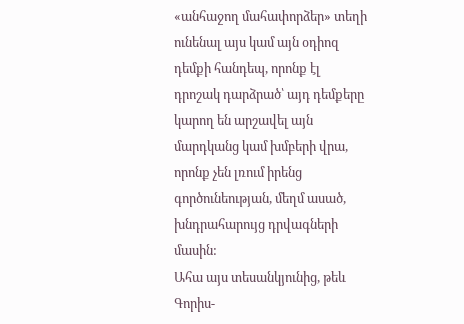«անհաջող մահափորձեր» տեղի ունենալ այս կամ այն օդիոզ դեմքի հանդեպ, որոնք էլ դրոշակ դարձրած՝ այդ դեմքերը կարող են արշավել այն մարդկանց կամ խմբերի վրա, որոնք չեն լռում իրենց գործունեության, մեղմ ասած, խնդրահարույց դրվագների մասին:
Ահա այս տեսանկյունից, թեև Գորիս-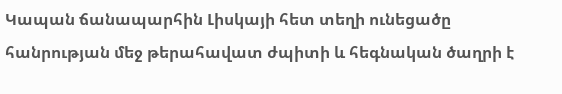Կապան ճանապարհին Լիսկայի հետ տեղի ունեցածը հանրության մեջ թերահավատ ժպիտի և հեգնական ծաղրի է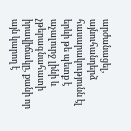արժանացել, այնուհանդերձ հասարակությունն էլ երևի թե պետք է աչալուրջ լինի և չթերագնահատի իրավիճակը, քանի որ այն կարող է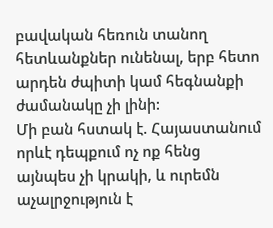բավական հեռուն տանող հետևանքներ ունենալ, երբ հետո արդեն ժպիտի կամ հեգնանքի ժամանակը չի լինի:
Մի բան հստակ է. Հայաստանում որևէ դեպքում ոչ ոք հենց այնպես չի կրակի, և ուրեմն աչալրջություն է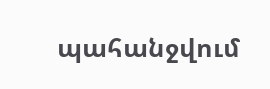պահանջվում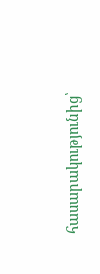հասարակությունից՝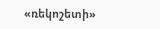«ռեկոշետի»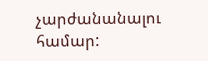չարժանանալու համար: